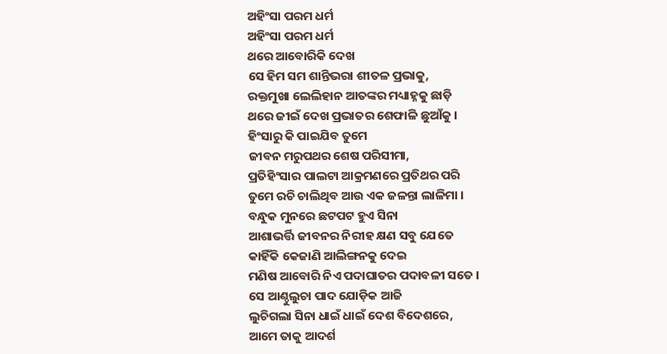ଅହିଂସା ପରମ ଧର୍ମ
ଅହିଂସା ପରମ ଧର୍ମ
ଥରେ ଆବୋରିକି ଦେଖ
ସେ ହିମ ସମ ଶାନ୍ତିଭରା ଶୀତଳ ପ୍ରଭାକୁ,
ରକ୍ତମୁଖା ଲେଲିହାନ ଆତଙ୍କର ମଧ୍ୟାହ୍ନକୁ ଛାଡ଼ି
ଥରେ ଜୀଇଁ ଦେଖ ପ୍ରଭାତର ଶେଫାଳି ଛୁଆଁକୁ ।
ହିଂସାରୁ କି ପାଇଯିବ ତୁମେ
ଜୀବନ ମରୁପଥର ଶେଷ ପରିସୀମା,
ପ୍ରତିହିଂସାର ପାଲଟା ଆକ୍ରମଣରେ ପ୍ରତିଥର ପରି
ତୁମେ ରଚି ଚାଲିଥିବ ଆଉ ଏକ ଜଳନ୍ତା ଲାଳିମା ।
ବନ୍ଧୁକ ମୁନରେ ଛଟପଟ ହୁଏ ସିନା
ଆଶାଭର୍ତ୍ତି ଜୀବନର ନିରୀହ କ୍ଷଣ ସବୁ ଯେତେ
କାହିଁକି କେଜାଣି ଆଲିଙ୍ଗନକୁ ଦେଇ
ମଣିଷ ଆବୋରି ନିଏ ପଦାଘାତର ପଦାବଳୀ ସତେ ।
ସେ ଆଣ୍ଠୁଲୁଚା ପାଦ ଯୋଡ଼ିକ ଆଜି
ଲୁଚିଗଲା ସିନା ଧାଇଁ ଧାଇଁ ଦେଶ ବିଦେଶରେ,
ଆମେ ତାକୁ ଆଦର୍ଶ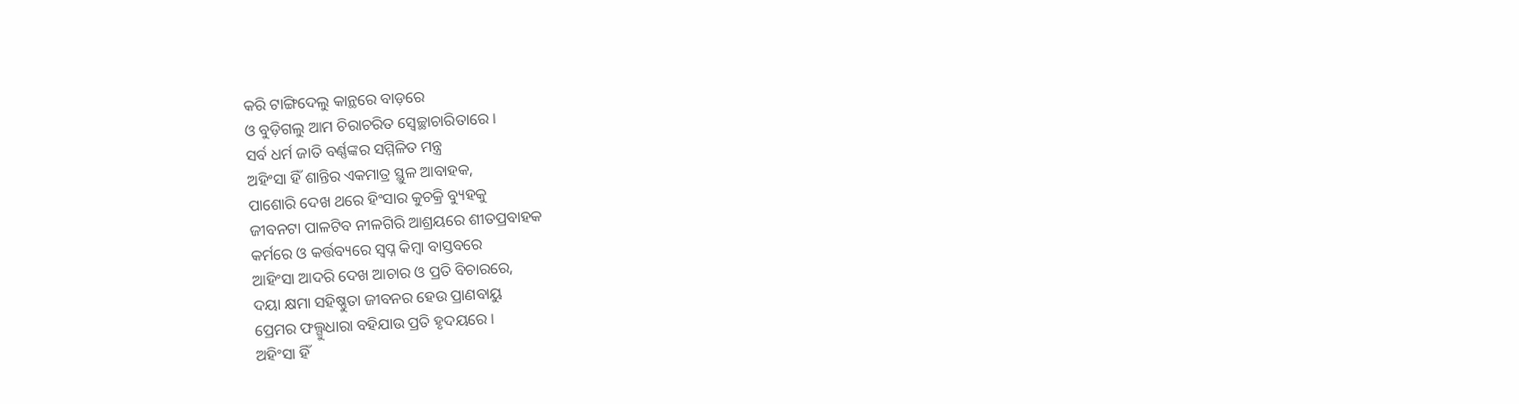କରି ଟାଙ୍ଗିଦେଲୁ କାନ୍ଥରେ ବାଡ଼ରେ
ଓ ବୁଡ଼ିଗଲୁ ଆମ ଚିରାଚରିତ ସ୍ବେଚ୍ଛାଚାରିତାରେ ।
ସର୍ବ ଧର୍ମ ଜାତି ବର୍ଣ୍ଣଙ୍କର ସମ୍ମିଳିତ ମନ୍ତ୍ର
ଅହିଂସା ହିଁ ଶାନ୍ତିର ଏକମାତ୍ର ସ୍ଥୁଳ ଆବାହକ,
ପାଶୋରି ଦେଖ ଥରେ ହିଂସାର କୁଚକ୍ରି ବ୍ୟୁହକୁ
ଜୀବନଟା ପାଳଟିବ ନୀଳଗିରି ଆଶ୍ରୟରେ ଶୀତପ୍ରବାହକ
କର୍ମରେ ଓ କର୍ତ୍ତବ୍ୟରେ ସ୍ୱପ୍ନ କିମ୍ବା ବାସ୍ତବରେ
ଆହିଂସା ଆଦରି ଦେଖ ଆଚାର ଓ ପ୍ରତି ବିଚାରରେ,
ଦୟା କ୍ଷମା ସହିଷ୍ଣୁତା ଜୀବନର ହେଉ ପ୍ରାଣବାୟୁ
ପ୍ରେମର ଫଲ୍ଗୁଧାରା ବହିଯାଉ ପ୍ରତି ହୃଦୟରେ ।
ଅହିଂସା ହିଁ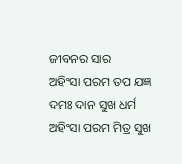ଜୀବନର ସାର
ଅହିଂସା ପରମ ତପ ଯଜ୍ଞ ଦମଃ ଦାନ ସୁଖ ଧର୍ମ
ଅହିଂସା ପରମ ମିତ୍ର ସୁଖ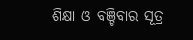ଶିକ୍ଷା ଓ ବଞ୍ଚିବାର ସୂତ୍ର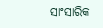ସାଂସାରିକ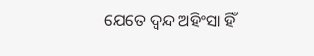ଯେତେ ଦ୍ଵନ୍ଦ ଅହିଂସା ହିଁ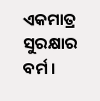ଏକମାତ୍ର ସୁରକ୍ଷାର ବର୍ମ ।